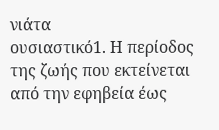νιάτα
ουσιαστικό1. Η περίοδος της ζωής που εκτείνεται από την εφηβεία έως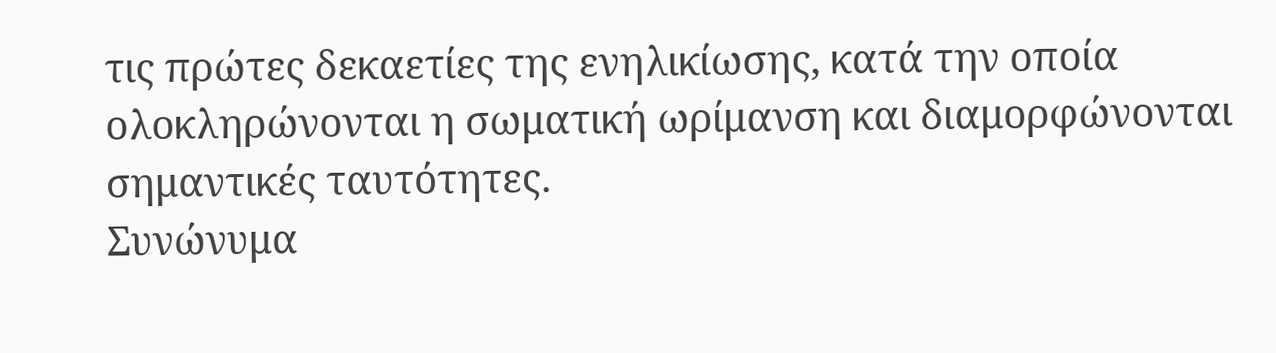τις πρώτες δεκαετίες της ενηλικίωσης, κατά την οποία ολοκληρώνονται η σωματική ωρίμανση και διαμορφώνονται σημαντικές ταυτότητες.
Συνώνυμα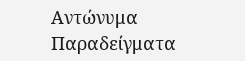Αντώνυμα
Παραδείγματα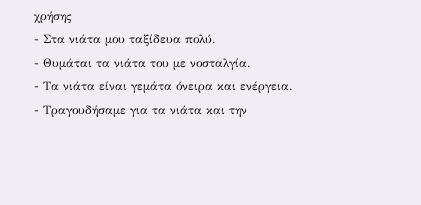χρήσης
- Στα νιάτα μου ταξίδευα πολύ.
- Θυμάται τα νιάτα του με νοσταλγία.
- Τα νιάτα είναι γεμάτα όνειρα και ενέργεια.
- Τραγουδήσαμε για τα νιάτα και την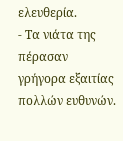ελευθερία.
- Τα νιάτα της πέρασαν γρήγορα εξαιτίας πολλών ευθυνών.